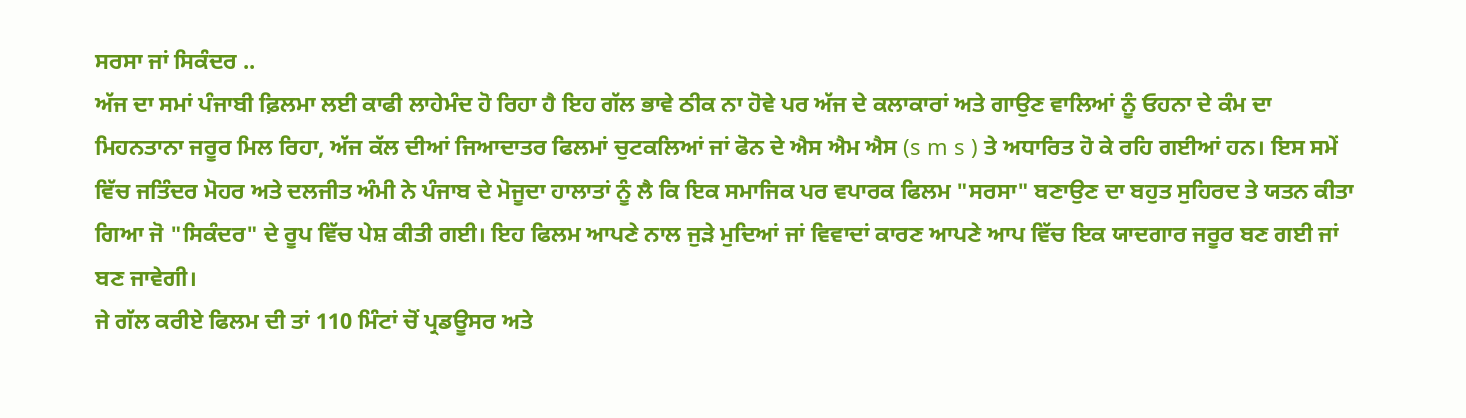ਸਰਸਾ ਜਾਂ ਸਿਕੰਦਰ ..
ਅੱਜ ਦਾ ਸਮਾਂ ਪੰਜਾਬੀ ਫ਼ਿਲਮਾ ਲਈ ਕਾਫੀ ਲਾਹੇਮੰਦ ਹੋ ਰਿਹਾ ਹੈ ਇਹ ਗੱਲ ਭਾਵੇ ਠੀਕ ਨਾ ਹੋਵੇ ਪਰ ਅੱਜ ਦੇ ਕਲਾਕਾਰਾਂ ਅਤੇ ਗਾਉਣ ਵਾਲਿਆਂ ਨੂੰ ਓਹਨਾ ਦੇ ਕੰਮ ਦਾ ਮਿਹਨਤਾਨਾ ਜਰੂਰ ਮਿਲ ਰਿਹਾ, ਅੱਜ ਕੱਲ ਦੀਆਂ ਜਿਆਦਾਤਰ ਫਿਲਮਾਂ ਚੁਟਕਲਿਆਂ ਜਾਂ ਫੋਨ ਦੇ ਐਸ ਐਮ ਐਸ (s m s ) ਤੇ ਅਧਾਰਿਤ ਹੋ ਕੇ ਰਹਿ ਗਈਆਂ ਹਨ। ਇਸ ਸਮੇਂ ਵਿੱਚ ਜਤਿੰਦਰ ਮੋਹਰ ਅਤੇ ਦਲਜੀਤ ਅੰਮੀ ਨੇ ਪੰਜਾਬ ਦੇ ਮੋਜੂਦਾ ਹਾਲਾਤਾਂ ਨੂੰ ਲੈ ਕਿ ਇਕ ਸਮਾਜਿਕ ਪਰ ਵਪਾਰਕ ਫਿਲਮ "ਸਰਸਾ" ਬਣਾਉਣ ਦਾ ਬਹੁਤ ਸੁਹਿਰਦ ਤੇ ਯਤਨ ਕੀਤਾ ਗਿਆ ਜੋ "ਸਿਕੰਦਰ" ਦੇ ਰੂਪ ਵਿੱਚ ਪੇਸ਼ ਕੀਤੀ ਗਈ। ਇਹ ਫਿਲਮ ਆਪਣੇ ਨਾਲ ਜੁੜੇ ਮੁਦਿਆਂ ਜਾਂ ਵਿਵਾਦਾਂ ਕਾਰਣ ਆਪਣੇ ਆਪ ਵਿੱਚ ਇਕ ਯਾਦਗਾਰ ਜਰੂਰ ਬਣ ਗਈ ਜਾਂ ਬਣ ਜਾਵੇਗੀ।
ਜੇ ਗੱਲ ਕਰੀਏ ਫਿਲਮ ਦੀ ਤਾਂ 110 ਮਿੰਟਾਂ ਚੋਂ ਪ੍ਰਡਊਸਰ ਅਤੇ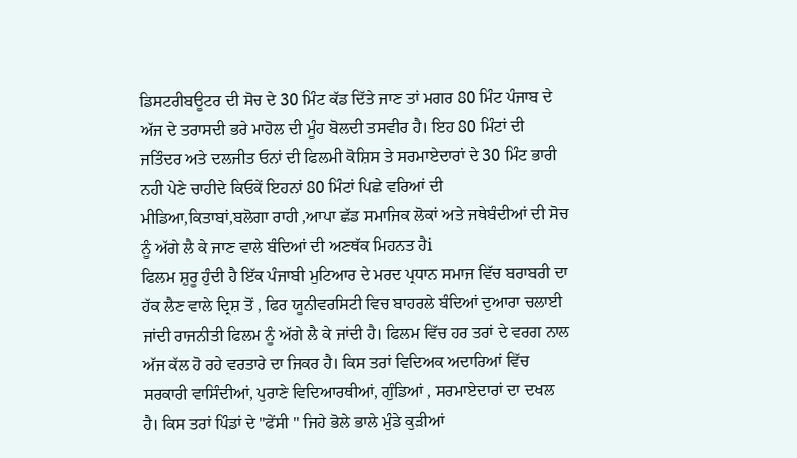ਡਿਸਟਰੀਬਊਟਰ ਦੀ ਸੋਚ ਦੇ 30 ਮਿੰਟ ਕੱਡ ਦਿੱਤੇ ਜਾਣ ਤਾਂ ਮਗਰ 80 ਮਿੰਟ ਪੰਜਾਬ ਦੇ ਅੱਜ ਦੇ ਤਰਾਸਦੀ ਭਰੇ ਮਾਹੋਲ ਦੀ ਮੂੰਹ ਬੋਲਦੀ ਤਸਵੀਰ ਹੈ। ਇਹ 80 ਮਿੰਟਾਂ ਦੀ ਜਤਿੰਦਰ ਅਤੇ ਦਲਜੀਤ ਓਨਾਂ ਦੀ ਫਿਲਮੀ ਕੋਸ਼ਿਸ ਤੇ ਸਰਮਾਏਦਾਰਾਂ ਦੇ 30 ਮਿੰਟ ਭਾਰੀ ਨਹੀ ਪੇਣੇ ਚਾਹੀਦੇ ਕਿਓਕੇਂ ਇਹਨਾਂ 80 ਮਿੰਟਾਂ ਪਿਛੇ ਵਰਿਆਂ ਦੀ ਮੀਡਿਆ,ਕਿਤਾਬਾਂ,ਬਲੋਗਾ ਰਾਹੀ ,ਆਪਾ ਛੱਡ ਸਮਾਜਿਕ ਲੋਕਾਂ ਅਤੇ ਜਥੇਬੰਦੀਆਂ ਦੀ ਸੋਚ ਨੂੰ ਅੱਗੇ ਲੈ ਕੇ ਜਾਣ ਵਾਲੇ ਬੰਦਿਆਂ ਦੀ ਅਣਥੱਕ ਮਿਹਨਤ ਹੈi
ਫਿਲਮ ਸ਼ੁਰੂ ਹੁੰਦੀ ਹੈ ਇੱਕ ਪੰਜਾਬੀ ਮੁਟਿਆਰ ਦੇ ਮਰਦ ਪ੍ਰਧਾਨ ਸਮਾਜ ਵਿੱਚ ਬਰਾਬਰੀ ਦਾ ਹੱਕ ਲੈਣ ਵਾਲੇ ਦ੍ਰਿਸ਼ ਤੋਂ , ਫਿਰ ਯੂਨੀਵਰਸਿਟੀ ਵਿਚ ਬਾਹਰਲੇ ਬੰਦਿਆਂ ਦੁਆਰਾ ਚਲਾਈ ਜਾਂਦੀ ਰਾਜਨੀਤੀ ਫਿਲਮ ਨੂੰ ਅੱਗੇ ਲੈ ਕੇ ਜਾਂਦੀ ਹੈ। ਫਿਲਮ ਵਿੱਚ ਹਰ ਤਰਾਂ ਦੇ ਵਰਗ ਨਾਲ ਅੱਜ ਕੱਲ ਹੋ ਰਹੇ ਵਰਤਾਰੇ ਦਾ ਜਿਕਰ ਹੈ। ਕਿਸ ਤਰਾਂ ਵਿਦਿਅਕ ਅਦਾਰਿਆਂ ਵਿੱਚ ਸਰਕਾਰੀ ਵਾਸਿੰਦੀਆਂ, ਪੁਰਾਣੇ ਵਿਦਿਆਰਥੀਆਂ, ਗੁੰਡਿਆਂ , ਸਰਮਾਏਦਾਰਾਂ ਦਾ ਦਖਲ ਹੈ। ਕਿਸ ਤਰਾਂ ਪਿੰਡਾਂ ਦੇ "ਫੇਂਸੀ " ਜਿਹੇ ਭੋਲੇ ਭਾਲੇ ਮੁੰਡੇ ਕੁੜੀਆਂ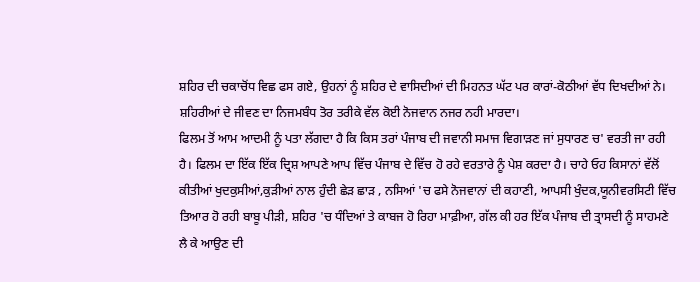ਸ਼ਹਿਰ ਦੀ ਚਕਾਚੋਂਧ ਵਿਛ ਫਸ ਗਏ, ਉਹਨਾਂ ਨੂੰ ਸ਼ਹਿਰ ਦੇ ਵਾਸਿਦੀਆਂ ਦੀ ਮਿਹਨਤ ਘੱਟ ਪਰ ਕਾਰਾਂ-ਕੋਠੀਆਂ ਵੱਧ ਦਿਖਦੀਆਂ ਨੇ। ਸ਼ਹਿਰੀਆਂ ਦੇ ਜੀਵਣ ਦਾ ਨਿਜਮਬੰਧ ਤੋਰ ਤਰੀਕੇ ਵੱਲ ਕੋਈ ਨੋਜਵਾਨ ਨਜਰ ਨਹੀ ਮਾਰਦਾ।
ਫਿਲਮ ਤੋਂ ਆਮ ਆਦਮੀ ਨੂੰ ਪਤਾ ਲੱਗਦਾ ਹੈ ਕਿ ਕਿਸ ਤਰਾਂ ਪੰਜਾਬ ਦੀ ਜਵਾਨੀ ਸਮਾਜ ਵਿਗਾੜਣ ਜਾਂ ਸੁਧਾਰਣ ਚ' ਵਰਤੀ ਜਾ ਰਹੀ ਹੈ। ਫਿਲਮ ਦਾ ਇੱਕ ਇੱਕ ਦ੍ਰਿਸ਼ ਆਪਣੇ ਆਪ ਵਿੱਚ ਪੰਜਾਬ ਦੇ ਵਿੱਚ ਹੋ ਰਹੇ ਵਰਤਾਰੇ ਨੂੰ ਪੇਸ਼ ਕਰਦਾ ਹੈ। ਚਾਹੇ ਓਹ ਕਿਸਾਨਾਂ ਵੱਲੋਂ ਕੀਤੀਆਂ ਖੁਦਕੁਸੀਆਂ,ਕੁੜੀਆਂ ਨਾਲ ਹੁੰਦੀ ਛੇੜ ਛਾੜ , ਨਸਿਆਂ 'ਚ ਫਸੇ ਨੋਜਵਾਨਾਂ ਦੀ ਕਹਾਣੀ, ਆਪਸੀ ਖੁੰਦਕ,ਯੂਨੀਵਰਸਿਟੀ ਵਿੱਚ ਤਿਆਰ ਹੋ ਰਹੀ ਬਾਬੂ ਪੀੜੀ, ਸ਼ਹਿਰ 'ਚ ਧੰਦਿਆਂ ਤੇ ਕਾਬਜ ਹੋ ਰਿਹਾ ਮਾਫ਼ੀਆ, ਗੱਲ ਕੀ ਹਰ ਇੱਕ ਪੰਜਾਬ ਦੀ ਤ੍ਰਾਸਦੀ ਨੂੰ ਸਾਹਮਣੇ ਲੈ ਕੇ ਆਉਣ ਦੀ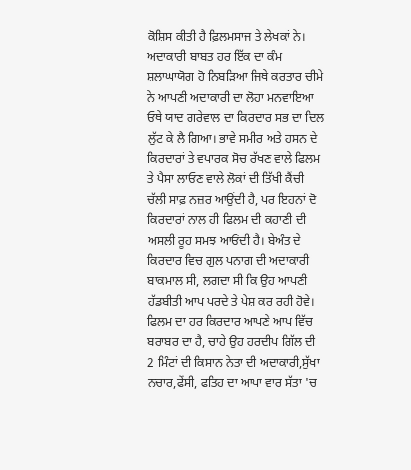ਕੋਸ਼ਿਸ ਕੀਤੀ ਹੈ ਫ਼ਿਲਮਸਾਜ ਤੇ ਲੇਖਕਾਂ ਨੇ।
ਅਦਾਕਾਰੀ ਬਾਬਤ ਹਰ ਇੱਕ ਦਾ ਕੰਮ ਸ਼ਲਾਘਾਯੋਗ ਹੋ ਨਿਬੜਿਆ ਜਿਥੇ ਕਰਤਾਰ ਚੀਮੇ ਨੇ ਆਪਣੀ ਅਦਾਕਾਰੀ ਦਾ ਲੋਹਾ ਮਨਵਾਇਆ ਓਥੇ ਯਾਦ ਗਰੇਵਾਲ ਦਾ ਕਿਰਦਾਰ ਸਭ ਦਾ ਦਿਲ ਲੁੱਟ ਕੇ ਲੈ ਗਿਆ। ਭਾਵੇ ਸਮੀਰ ਅਤੇ ਹਸਨ ਦੇ ਕਿਰਦਾਰਾਂ ਤੇ ਵਪਾਰਕ ਸੋਚ ਰੱਖਣ ਵਾਲੇ ਫਿਲਮ ਤੇ ਪੈਸਾ ਲਾਓਣ ਵਾਲੇ ਲੋਕਾਂ ਦੀ ਤਿੱਖੀ ਕੈਂਚੀ ਚੱਲੀ ਸਾਫ਼ ਨਜ਼ਰ ਆਉਂਦੀ ਹੈ, ਪਰ ਇਹਨਾਂ ਦੋ ਕਿਰਦਾਰਾਂ ਨਾਲ ਹੀ ਫਿਲਮ ਦੀ ਕਹਾਣੀ ਦੀ ਅਸਲੀ ਰੂਹ ਸਮਝ ਆਓਂਦੀ ਹੈ। ਬੇਅੰਤ ਦੇ ਕਿਰਦਾਰ ਵਿਚ ਗੁਲ ਪਨਾਗ ਦੀ ਅਦਾਕਾਰੀ ਬਾਕਮਾਲ ਸੀ, ਲਗਦਾ ਸੀ ਕਿ ਉਹ ਆਪਣੀ ਹੱਡਬੀਤੀ ਆਪ ਪਰਦੇ ਤੇ ਪੇਸ਼ ਕਰ ਰਹੀ ਹੋਵੇ। ਫਿਲਮ ਦਾ ਹਰ ਕਿਰਦਾਰ ਆਪਣੇ ਆਪ ਵਿੱਚ ਬਰਾਬਰ ਦਾ ਹੈ, ਚਾਹੇ ਉਹ ਹਰਦੀਪ ਗਿੱਲ ਦੀ 2 ਮਿੰਟਾਂ ਦੀ ਕਿਸਾਨ ਨੇਤਾ ਦੀ ਅਦਾਕਾਰੀ,ਸੁੱਖਾ ਨਚਾਰ,ਫੇਂਸੀ, ਫਤਿਹ ਦਾ ਆਪਾ ਵਾਰ ਸੱਤਾ 'ਚ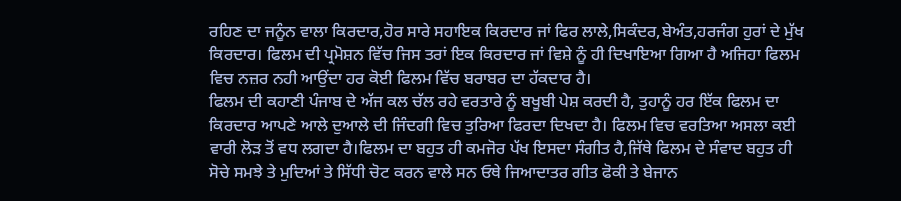ਰਹਿਣ ਦਾ ਜਨੂੰਨ ਵਾਲਾ ਕਿਰਦਾਰ,ਹੋਰ ਸਾਰੇ ਸਹਾਇਕ ਕਿਰਦਾਰ ਜਾਂ ਫਿਰ ਲਾਲੇ,ਸਿਕੰਦਰ,ਬੇਅੰਤ,ਹਰਜੰਗ ਹੁਰਾਂ ਦੇ ਮੁੱਖ ਕਿਰਦਾਰ। ਫਿਲਮ ਦੀ ਪ੍ਰਮੋਸ਼ਨ ਵਿੱਚ ਜਿਸ ਤਰਾਂ ਇਕ ਕਿਰਦਾਰ ਜਾਂ ਵਿਸ਼ੇ ਨੂੰ ਹੀ ਦਿਖਾਇਆ ਗਿਆ ਹੈ ਅਜਿਹਾ ਫਿਲਮ ਵਿਚ ਨਜ਼ਰ ਨਹੀ ਆਉਂਦਾ ਹਰ ਕੋਈ ਫਿਲਮ ਵਿੱਚ ਬਰਾਬਰ ਦਾ ਹੱਕਦਾਰ ਹੈ।
ਫਿਲਮ ਦੀ ਕਹਾਣੀ ਪੰਜਾਬ ਦੇ ਅੱਜ ਕਲ ਚੱਲ ਰਹੇ ਵਰਤਾਰੇ ਨੂੰ ਬਖੂਬੀ ਪੇਸ਼ ਕਰਦੀ ਹੈ, ਤੁਹਾਨੂੰ ਹਰ ਇੱਕ ਫਿਲਮ ਦਾ ਕਿਰਦਾਰ ਆਪਣੇ ਆਲੇ ਦੁਆਲੇ ਦੀ ਜਿੰਦਗੀ ਵਿਚ ਤੁਰਿਆ ਫਿਰਦਾ ਦਿਖਦਾ ਹੈ। ਫਿਲਮ ਵਿਚ ਵਰਤਿਆ ਅਸਲਾ ਕਈ ਵਾਰੀ ਲੋੜ ਤੋਂ ਵਧ ਲਗਦਾ ਹੈ।ਫਿਲਮ ਦਾ ਬਹੁਤ ਹੀ ਕਮਜੋਰ ਪੱਖ ਇਸਦਾ ਸੰਗੀਤ ਹੈ,ਜਿੱਥੇ ਫਿਲਮ ਦੇ ਸੰਵਾਦ ਬਹੁਤ ਹੀ ਸੋਚੇ ਸਮਝੇ ਤੇ ਮੁਦਿਆਂ ਤੇ ਸਿੱਧੀ ਚੋਟ ਕਰਨ ਵਾਲੇ ਸਨ ਓਥੇ ਜਿਆਦਾਤਰ ਗੀਤ ਫੋਕੀ ਤੇ ਬੇਜਾਨ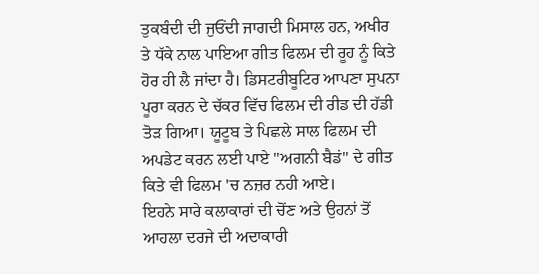ਤੁਕਬੰਦੀ ਦੀ ਜੁਓਂਦੀ ਜਾਗਦੀ ਮਿਸਾਲ ਹਨ, ਅਖੀਰ ਤੇ ਧੱਕੇ ਨਾਲ ਪਾਇਆ ਗੀਤ ਫਿਲਮ ਦੀ ਰੂਹ ਨੂੰ ਕਿਤੇ ਹੋਰ ਹੀ ਲੈ ਜਾਂਦਾ ਹੈ। ਡਿਸਟਰੀਬੂਟਿਰ ਆਪਣਾ ਸੁਪਨਾ ਪੂਰਾ ਕਰਨ ਦੇ ਚੱਕਰ ਵਿੱਚ ਫਿਲਮ ਦੀ ਰੀਡ ਦੀ ਹੱਡੀ ਤੋੜ ਗਿਆ। ਯੂਟੂਬ ਤੇ ਪਿਛਲੇ ਸਾਲ ਫਿਲਮ ਦੀ ਅਪਡੇਟ ਕਰਨ ਲਈ ਪਾਏ "ਅਗਨੀ ਬੈਡਂ" ਦੇ ਗੀਤ ਕਿਤੇ ਵੀ ਫਿਲਮ 'ਚ ਨਜ਼ਰ ਨਹੀ ਆਏ।
ਇਹਨੇ ਸਾਰੇ ਕਲਾਕਾਰਾਂ ਦੀ ਚੋਂਣ ਅਤੇ ਉਹਨਾਂ ਤੋਂ ਆਹਲਾ ਦਰਜੇ ਦੀ ਅਦਾਕਾਰੀ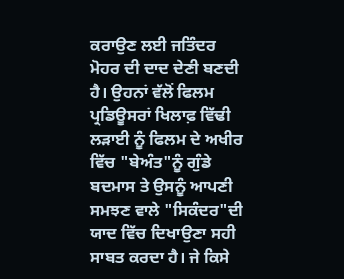ਕਰਾਉਣ ਲਈ ਜਤਿੰਦਰ ਮੋਹਰ ਦੀ ਦਾਦ ਦੇਣੀ ਬਣਦੀ ਹੈ। ਉਹਨਾਂ ਵੱਲੋਂ ਫਿਲਮ ਪ੍ਰਡਿਊਸਰਾਂ ਖਿਲਾਫ਼ ਵਿੱਢੀ ਲੜਾਈ ਨੂੰ ਫਿਲਮ ਦੇ ਅਖੀਰ ਵਿੱਚ "ਬੇਅੰਤ"ਨੂੰ ਗੁੰਡੇ ਬਦਮਾਸ ਤੇ ਉਸਨੂੰ ਆਪਣੀ ਸਮਝਣ ਵਾਲੇ "ਸਿਕੰਦਰ"ਦੀ ਯਾਦ ਵਿੱਚ ਦਿਖਾਉਣਾ ਸਹੀ ਸਾਬਤ ਕਰਦਾ ਹੈ। ਜੇ ਕਿਸੇ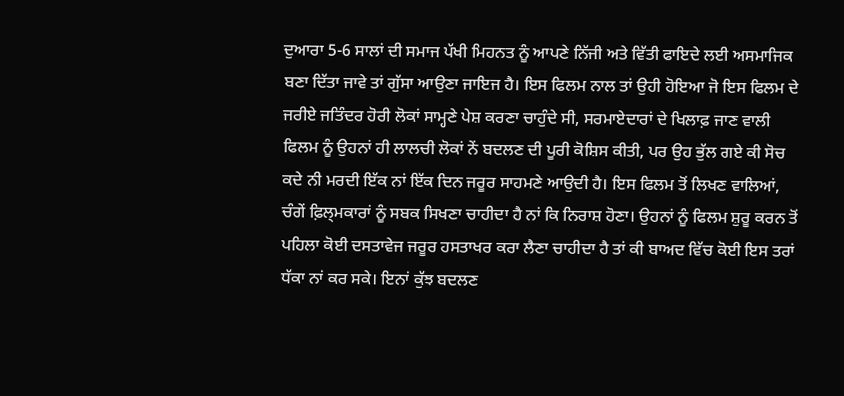ਦੁਆਰਾ 5-6 ਸਾਲਾਂ ਦੀ ਸਮਾਜ ਪੱਖੀ ਮਿਹਨਤ ਨੂੰ ਆਪਣੇ ਨਿੱਜੀ ਅਤੇ ਵਿੱਤੀ ਫਾਇਦੇ ਲਈ ਅਸਮਾਜਿਕ ਬਣਾ ਦਿੱਤਾ ਜਾਵੇ ਤਾਂ ਗੁੱਸਾ ਆਉਣਾ ਜਾਇਜ ਹੈ। ਇਸ ਫਿਲਮ ਨਾਲ ਤਾਂ ਉਹੀ ਹੋਇਆ ਜੋ ਇਸ ਫਿਲਮ ਦੇ ਜਰੀਏ ਜਤਿੰਦਰ ਹੋਰੀ ਲੋਕਾਂ ਸਾਮ੍ਹਣੇ ਪੇਸ਼ ਕਰਣਾ ਚਾਹੁੰਦੇ ਸੀ, ਸਰਮਾਏਦਾਰਾਂ ਦੇ ਖਿਲਾਫ਼ ਜਾਣ ਵਾਲੀ ਫਿਲਮ ਨੂੰ ਉਹਨਾਂ ਹੀ ਲਾਲਚੀ ਲੋਕਾਂ ਨੇਂ ਬਦਲਣ ਦੀ ਪੂਰੀ ਕੋਸ਼ਿਸ ਕੀਤੀ, ਪਰ ਉਹ ਭੁੱਲ ਗਏ ਕੀ ਸੋਚ ਕਦੇ ਨੀ ਮਰਦੀ ਇੱਕ ਨਾਂ ਇੱਕ ਦਿਨ ਜਰੂਰ ਸਾਹਮਣੇ ਆਉਦੀ ਹੈ। ਇਸ ਫਿਲਮ ਤੋਂ ਲਿਖਣ ਵਾਲਿਆਂ, ਚੰਗੇਂ ਫ਼ਿਲ੍ਮਕਾਰਾਂ ਨੂੰ ਸਬਕ ਸਿਖਣਾ ਚਾਹੀਦਾ ਹੈ ਨਾਂ ਕਿ ਨਿਰਾਸ਼ ਹੋਣਾ। ਉਹਨਾਂ ਨੂੰ ਫਿਲਮ ਸ਼ੁਰੂ ਕਰਨ ਤੋਂ ਪਹਿਲਾ ਕੋਈ ਦਸਤਾਵੇਜ ਜਰੂਰ ਹਸਤਾਖਰ ਕਰਾ ਲੈਣਾ ਚਾਹੀਦਾ ਹੈ ਤਾਂ ਕੀ ਬਾਅਦ ਵਿੱਚ ਕੋਈ ਇਸ ਤਰਾਂ ਧੱਕਾ ਨਾਂ ਕਰ ਸਕੇ। ਇਨਾਂ ਕੁੱਝ ਬਦਲਣ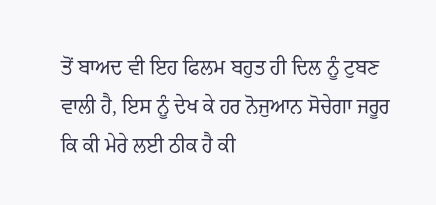ਤੋਂ ਬਾਅਦ ਵੀ ਇਹ ਫਿਲਮ ਬਹੁਤ ਹੀ ਦਿਲ ਨੂੰ ਟੁਬਣ ਵਾਲੀ ਹੈ, ਇਸ ਨੂੰ ਦੇਖ ਕੇ ਹਰ ਨੋਜੁਆਨ ਸੋਚੇਗਾ ਜਰੂਰ ਕਿ ਕੀ ਮੇਰੇ ਲਈ ਠੀਕ ਹੈ ਕੀ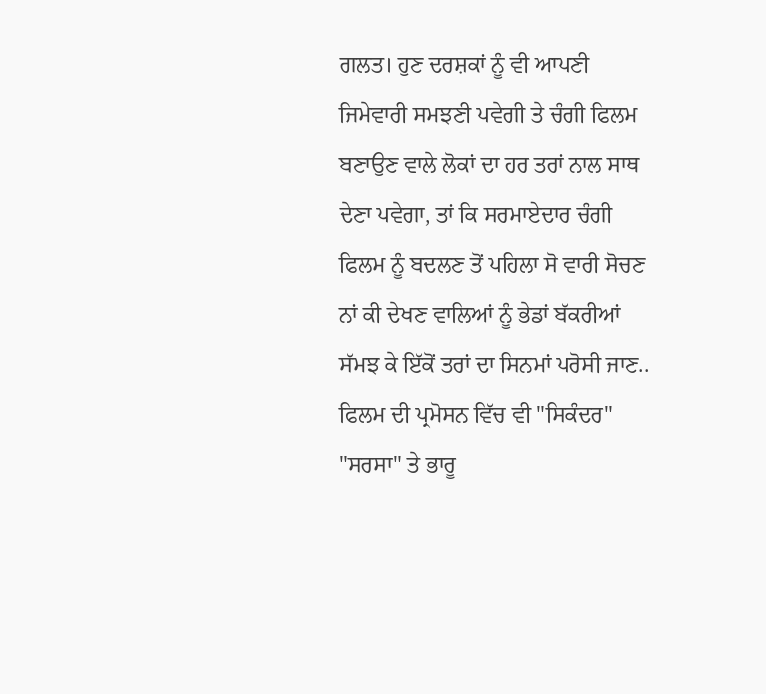ਗਲਤ। ਹੁਣ ਦਰਸ਼ਕਾਂ ਨੂੰ ਵੀ ਆਪਣੀ ਜਿਮੇਵਾਰੀ ਸਮਝਣੀ ਪਵੇਗੀ ਤੇ ਚੰਗੀ ਫਿਲਮ ਬਣਾਉਣ ਵਾਲੇ ਲੋਕਾਂ ਦਾ ਹਰ ਤਰਾਂ ਨਾਲ ਸਾਥ ਦੇਣਾ ਪਵੇਗਾ, ਤਾਂ ਕਿ ਸਰਮਾਏਦਾਰ ਚੰਗੀ ਫਿਲਮ ਨੂੰ ਬਦਲਣ ਤੋਂ ਪਹਿਲਾ ਸੋ ਵਾਰੀ ਸੋਚਣ ਨਾਂ ਕੀ ਦੇਖਣ ਵਾਲਿਆਂ ਨੂੰ ਭੇਡਾਂ ਬੱਕਰੀਆਂ ਸੱਮਝ ਕੇ ਇੱਕੋਂ ਤਰਾਂ ਦਾ ਸਿਨਮਾਂ ਪਰੋਸੀ ਜਾਣ..
ਫਿਲਮ ਦੀ ਪ੍ਰਮੋਸਨ ਵਿੱਚ ਵੀ "ਸਿਕੰਦਰ" "ਸਰਸਾ" ਤੇ ਭਾਰੂ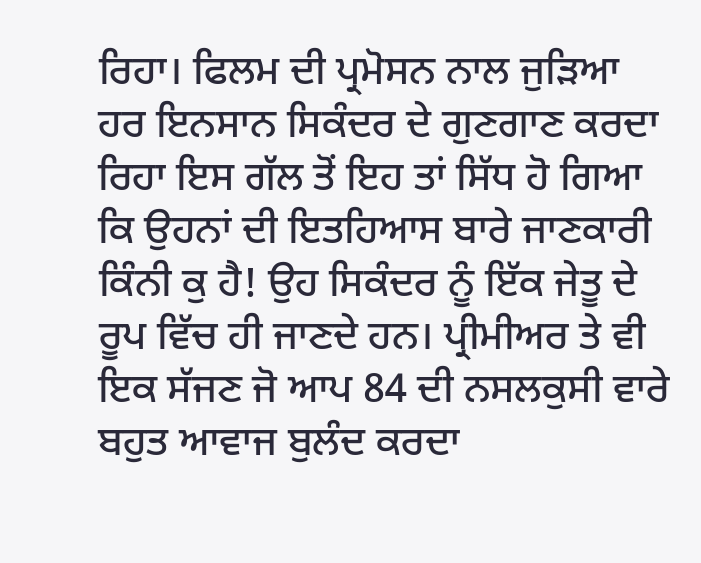ਰਿਹਾ। ਫਿਲਮ ਦੀ ਪ੍ਰਮੋਸਨ ਨਾਲ ਜੁੜਿਆ ਹਰ ਇਨਸਾਨ ਸਿਕੰਦਰ ਦੇ ਗੁਣਗਾਣ ਕਰਦਾ ਰਿਹਾ ਇਸ ਗੱਲ ਤੋਂ ਇਹ ਤਾਂ ਸਿੱਧ ਹੋ ਗਿਆ ਕਿ ਉਹਨਾਂ ਦੀ ਇਤਹਿਆਸ ਬਾਰੇ ਜਾਣਕਾਰੀ ਕਿੰਨੀ ਕੁ ਹੈ! ਉਹ ਸਿਕੰਦਰ ਨੂੰ ਇੱਕ ਜੇਤੂ ਦੇ ਰੂਪ ਵਿੱਚ ਹੀ ਜਾਣਦੇ ਹਨ। ਪ੍ਰੀਮੀਅਰ ਤੇ ਵੀ ਇਕ ਸੱਜਣ ਜੋ ਆਪ 84 ਦੀ ਨਸਲਕੁਸੀ ਵਾਰੇ ਬਹੁਤ ਆਵਾਜ ਬੁਲੰਦ ਕਰਦਾ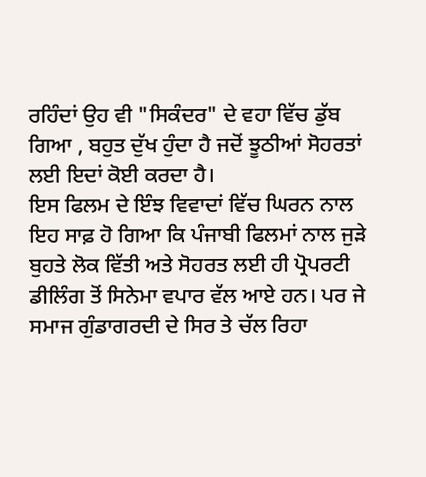ਰਹਿੰਦਾਂ ਉਹ ਵੀ "ਸਿਕੰਦਰ" ਦੇ ਵਹਾ ਵਿੱਚ ਡੁੱਬ ਗਿਆ , ਬਹੁਤ ਦੁੱਖ ਹੁੰਦਾ ਹੈ ਜਦੋਂ ਝੂਠੀਆਂ ਸੋਹਰਤਾਂ ਲਈ ਇਦਾਂ ਕੋਈ ਕਰਦਾ ਹੈ।
ਇਸ ਫਿਲਮ ਦੇ ਇੰਝ ਵਿਵਾਦਾਂ ਵਿੱਚ ਘਿਰਨ ਨਾਲ ਇਹ ਸਾਫ਼ ਹੋ ਗਿਆ ਕਿ ਪੰਜਾਬੀ ਫਿਲਮਾਂ ਨਾਲ ਜੁੜੇ ਬੁਹਤੇ ਲੋਕ ਵਿੱਤੀ ਅਤੇ ਸੋਹਰਤ ਲਈ ਹੀ ਪ੍ਰੋਪਰਟੀ ਡੀਲਿੰਗ ਤੋਂ ਸਿਨੇਮਾ ਵਪਾਰ ਵੱਲ ਆਏ ਹਨ। ਪਰ ਜੇ ਸਮਾਜ ਗੁੰਡਾਗਰਦੀ ਦੇ ਸਿਰ ਤੇ ਚੱਲ ਰਿਹਾ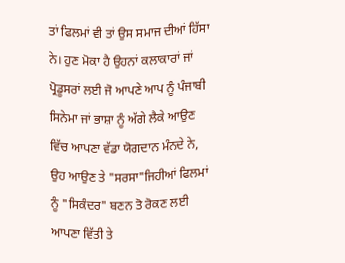ਤਾਂ ਫਿਲਮਾਂ ਵੀ ਤਾਂ ਉਸ ਸਮਾਜ ਦੀਆਂ ਹਿੱਸਾ ਨੇ। ਹੁਣ ਮੋਕਾ ਹੈ ਉਹਨਾਂ ਕਲਾਕਾਰਾਂ ਜਾਂ ਪ੍ਰੋਡੂਸਰਾਂ ਲਈ ਜੋ ਆਪਣੇ ਆਪ ਨੂੰ ਪੰਜਾਬੀ ਸਿਨੇਮਾ ਜਾਂ ਭਾਸ਼ਾ ਨੂੰ ਅੱਗੇ ਲੈਕੇ ਆਉਣ ਵਿੱਚ ਆਪਣਾ ਵੱਡਾ ਯੋਗਦਾਨ ਮੰਨਦੇ ਨੇ, ਉਹ ਆਉਣ ਤੇ "ਸਰਸਾ"ਜਿਹੀਆਂ ਫਿਲਮਾਂ ਨੂੰ "ਸਿਕੰਦਰ" ਬਣਨ ਤੋ ਰੋਕਣ ਲਈ ਆਪਣਾ ਵਿੱਤੀ ਤੇ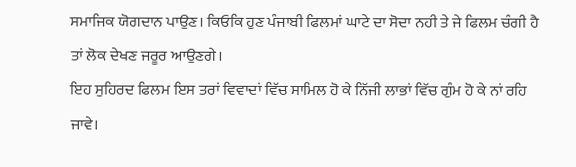ਸਮਾਜਿਕ ਯੋਗਦਾਨ ਪਾਉਣ। ਕਿਓਕਿ ਹੁਣ ਪੰਜਾਬੀ ਫਿਲਮਾਂ ਘਾਟੇ ਦਾ ਸੋਦਾ ਨਹੀ ਤੇ ਜੇ ਫਿਲਮ ਚੰਗੀ ਹੈ ਤਾਂ ਲੋਕ ਦੇਖਣ ਜਰੂਰ ਆਉਣਗੇ।
ਇਹ ਸੁਹਿਰਦ ਫਿਲਮ ਇਸ ਤਰਾਂ ਵਿਵਾਦਾਂ ਵਿੱਚ ਸਾਮਿਲ ਹੋ ਕੇ ਨਿੱਜੀ ਲਾਭਾਂ ਵਿੱਚ ਗੁੰਮ ਹੋ ਕੇ ਨਾਂ ਰਹਿ ਜਾਵੇ।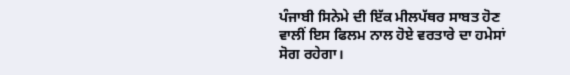ਪੰਜਾਬੀ ਸਿਨੇਮੇ ਦੀ ਇੱਕ ਮੀਲਪੱਥਰ ਸਾਬਤ ਹੋਣ ਵਾਲੀਂ ਇਸ ਫਿਲਮ ਨਾਲ ਹੋਏ ਵਰਤਾਰੇ ਦਾ ਹਮੇਸਾਂ ਸੋਗ ਰਹੇਗਾ।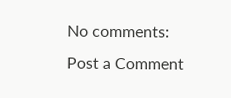No comments:
Post a Comment